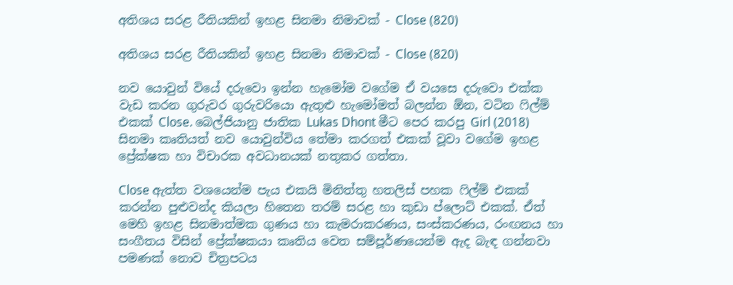අතිශය සරළ රීතියකින් ඉහළ සිනමා නිමාවක් - Close (820)

අතිශය සරළ රීතියකින් ඉහළ සිනමා නිමාවක් - Close (820)

නව යොවුන් වියේ දරුවො ඉන්න හැමෝම වගේම ඒ වයසෙ දරුවො එක්ක වැඩ කරන ගුරුවර ගුරුවරියො ඇතුළු හැමෝමත් බලන්න ඕන, වටින ෆිල්ම් එකක් Close. බෙල්ජියානු ජාතික Lukas Dhont මීට පෙර කරපු Girl (2018) සිනමා කෘතියත් නව යොවුන්විය තේමා කරගත් එකක් වූවා වගේම ඉහළ ප්‍රේක්ෂක හා විචාරක අවධානයක් නතුකර ගත්තා.

Close ඇත්ත වශයෙන්ම පැය එකයි මිනිත්තු හතලිස් පහක ෆිල්ම් එකක් කරන්න පුළුවන්ද කියලා හිතෙන තරම් සරළ හා කුඩා ප්ලොට් එකක්. ඒත් මෙහි ඉහළ සිනමාත්මක ගුණය හා කැමරාකරණය, සංස්කරණය, රංඟනය හා සංගීතය විසින් ප්‍රේක්ෂකයා කෘතිය වෙත සම්පූර්ණයෙන්ම ඇද බැඳ ගන්නවා පමණක් නොව චිත්‍රපටය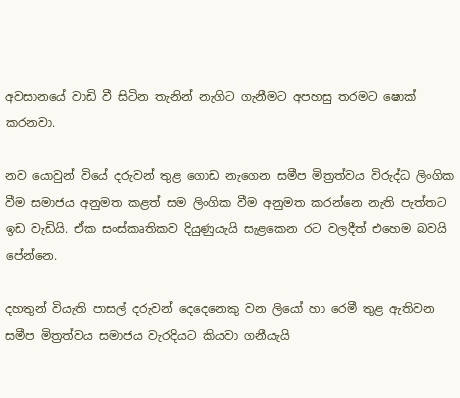අවසානයේ වාඩි වී සිටින තැනින් නැගිට ගැනීමට අපහසු තරමට ෂොක් කරනවා.

නව යොවුන් වියේ දරුවන් තුළ ගොඩ නැගෙන සමීප මිත්‍රත්වය විරුද්ධ ලිංගික වීම සමාජය අනුමත කළත් සම ලිංගික වීම අනුමත කරන්නෙ නැති පැත්තට ඉඩ වැඩියි. ඒක සංස්කෘතිකව දියුණුයැයි සැළකෙන රට වලදීත් එහෙම බවයි පේන්නෙ.

දහතුන් වියැති පාසල් දරුවන් දෙදෙනෙකු වන ලියෝ හා රෙමී තුළ ඇතිවන සමීප මිත්‍රත්වය සමාජය වැරදියට කියවා ගනීයැයි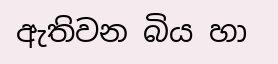ඇතිවන බිය හා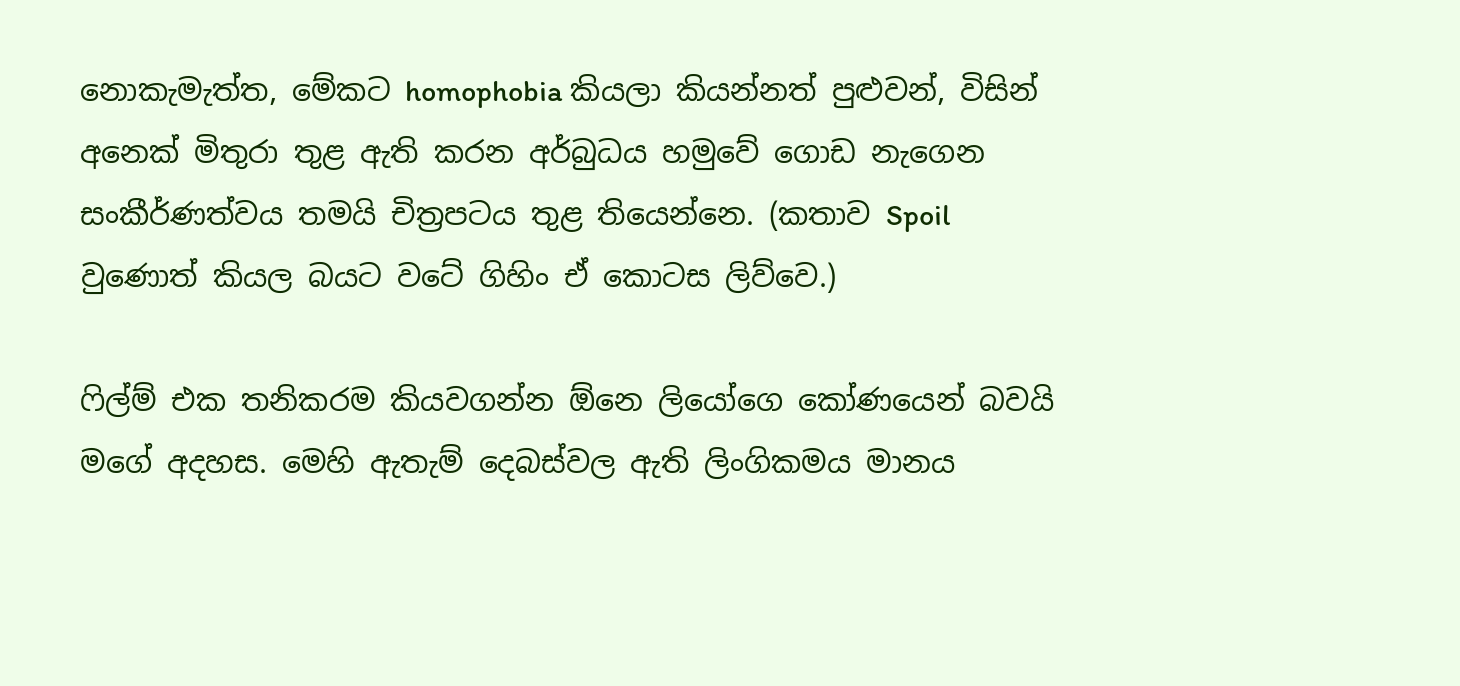නොකැමැත්ත, මේකට homophobia කියලා කියන්නත් පුළුවන්, විසින් අනෙක් මිතුරා තුළ ඇති කරන අර්බුධය හමුවේ ගොඩ නැගෙන සංකීර්ණත්වය තමයි චිත්‍රපටය තුළ තියෙන්නෙ. (කතාව Spoil වුණොත් කියල බයට වටේ ගිහිං ඒ කොටස ලිව්වෙ.)

ෆිල්ම් එක තනිකරම කියවගන්න ඕනෙ ලියෝගෙ කෝණයෙන් බවයි මගේ අදහස. මෙහි ඇතැම් දෙබස්වල ඇති ලිංගිකමය මානය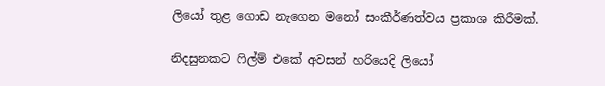ලියෝ තුළ ගොඩ නැගෙන මනෝ සංකීර්ණත්වය ප්‍රකාශ කිරීමක්.

නිදසුනකට ෆිල්ම් එකේ අවසන් හරියෙදි ලියෝ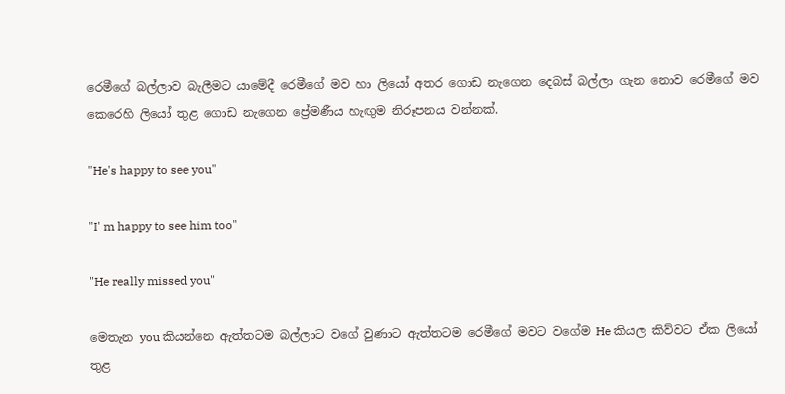රෙමීගේ බල්ලාව බැලීමට යාමේදී රෙමීගේ මව හා ලියෝ අතර ගොඩ නැගෙන දෙබස් බල්ලා ගැන නොව රෙමීගේ මව කෙරෙහි ලියෝ තුළ ගොඩ නැගෙන ප්‍රේමණීය හැඟුම නිරූපනය වන්නක්.

"He's happy to see you"

"I' m happy to see him too"

"He really missed you"

මෙතැන you කියන්නෙ ඇත්තටම බල්ලාට වගේ වුණාට ඇත්තටම රෙමීගේ මවට වගේම He කියල කිව්වට ඒක ලියෝ තුළ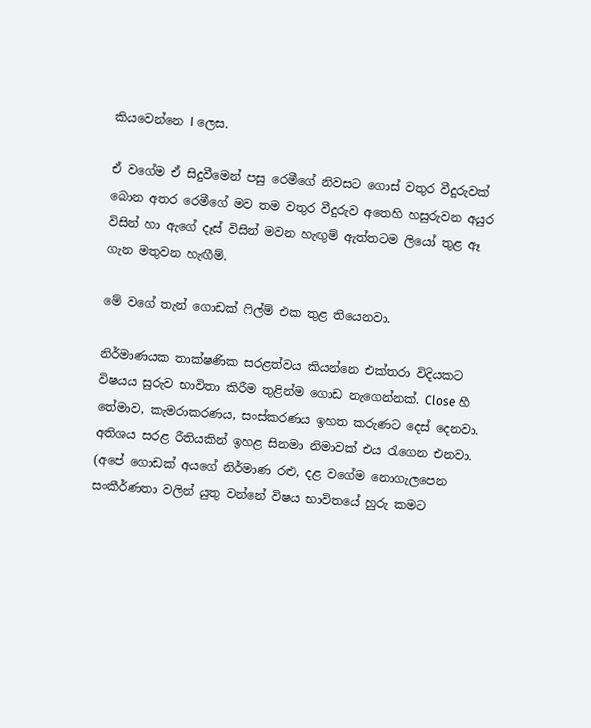කියවෙන්නෙ I ලෙස.

ඒ වගේම ඒ සිදුවීමෙන් පසු රෙමීගේ නිවසට ගොස් වතුර වීදුරුවක් බොන අතර රෙමීගේ මව තම වතුර වීදුරුව අතෙහි හසුරුවන අයුර විසින් හා ඇගේ දෑස් විසින් මවන හැඟුම් ඇත්තටම ලියෝ තුළ ඈ ගැන මතුවන හැඟීම්.

මේ වගේ තැන් ගොඩක් ෆිල්ම් එක තුළ තියෙනවා.

නිර්මාණයක තාක්ෂණික සරළත්වය කියන්නෙ එක්තරා විදියකට විෂයය සුරුව භාවිතා කිරීම තුළින්ම ගොඩ නැගෙන්නක්. Close හී තේමාව, කැමරාකරණය, සංස්කරණය ඉහත කරුණට දෙස් දෙනවා. අතිශය සරළ රීතියකින් ඉහළ සිනමා නිමාවක් එය රැගෙන එනවා. (අපේ ගොඩක් අයගේ නිර්මාණ රළු, දළ වගේම නොගැලපෙන සංකීර්ණතා වලින් යුතු වන්නේ විෂය භාවිතයේ හුරු කමට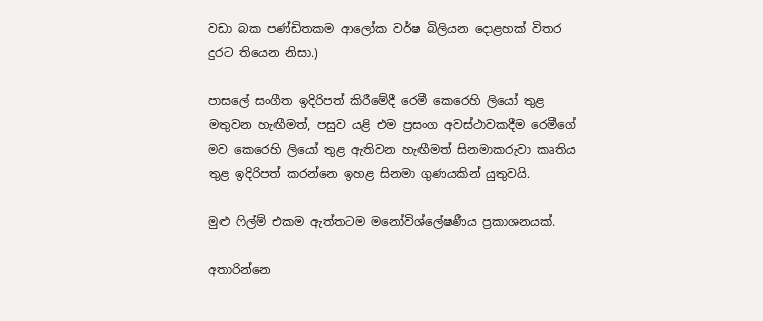වඩා බක පණ්ඩිතකම ආලෝක වර්ෂ බිලියන දොළහක් විතර දුරට තියෙන නිසා.)

පාසලේ සංගීත ඉදිරිපත් කිරීමේදී රෙමී කෙරෙහි ලියෝ තුළ මතුවන හැඟීමත්, පසුව යළි එම ප්‍රසංග අවස්ථාවකදීම රෙමීගේ මව කෙරෙහි ලියෝ තුළ ඇතිවන හැඟීමත් සිනමාකරුවා කෘතිය තුළ ඉදිරිපත් කරන්නෙ ඉහළ සිනමා ගුණයකින් යුතුවයි.

මුළු ෆිල්ම් එකම ඇත්තටම මනෝවිශ්ලේෂණීය ප්‍රකාශනයක්.

අතාරින්නෙ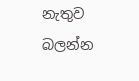නැතුව බලන්න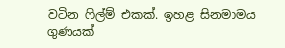වටින ෆිල්ම් එකක්. ඉහළ සිනමාමය ගුණයක්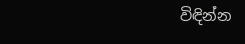විඳින්න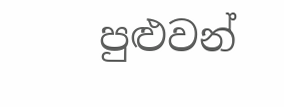පුළුවන්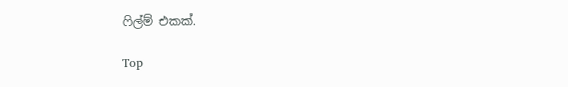ෆිල්ම් එකක්.

Top